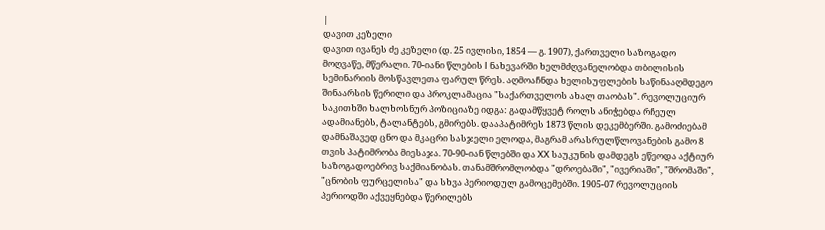|
დავით კეზელი
დავით ივანეს ძე კეზელი (დ. 25 ივლისი, 1854 ― გ. 1907), ქართველი საზოგადო მოღვაწე, მწერალი. 70-იანი წლების I ნახევარში ხელმძღვანელობდა თბილისის სემინარიის მოსწავლეთა ფარულ წრეს. აღმოაჩნდა ხელისუფლების საწინააღმდეგო შინაარსის წერილი და პროკლამაცია "საქართველოს ახალ თაობას". რევოლუციურ საკითხში ხალხოსნურ პოზიციაზე იდგა: გადამწყვეტ როლს ანიჭებდა რჩეულ ადამიანებს, ტალანტებს, გმირებს. დააპატიმრეს 1873 წლის დეკემბერში. გამოძიებამ დამნაშავედ ცნო და მკაცრი სასჯელი ელოდა, მაგრამ არასრულწლოვანების გამო 8 თვის პატიმრობა მიესაჯა. 70-90-იან წლებში და XX საუკუნის დამდეგს ეწეოდა აქტიურ საზოგადოებრივ საქმიანობას. თანამშრომლობდა "დროებაში", "ივერიაში", "შრომაში", "ცნობის ფურცელისა" და სხვა პერიოდულ გამოცემებში. 1905-07 რევოლუციის პერიოდში აქვეყნებდა წერილებს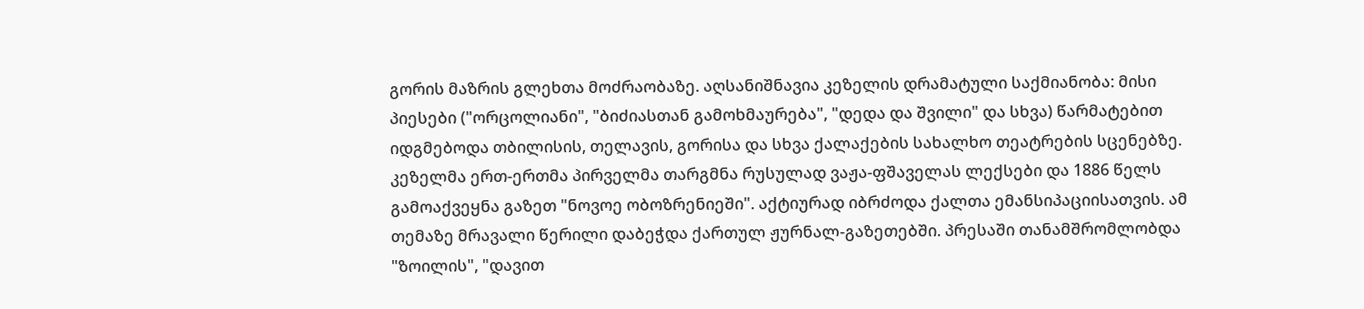გორის მაზრის გლეხთა მოძრაობაზე. აღსანიშნავია კეზელის დრამატული საქმიანობა: მისი პიესები ("ორცოლიანი", "ბიძიასთან გამოხმაურება", "დედა და შვილი" და სხვა) წარმატებით იდგმებოდა თბილისის, თელავის, გორისა და სხვა ქალაქების სახალხო თეატრების სცენებზე. კეზელმა ერთ-ერთმა პირველმა თარგმნა რუსულად ვაჟა-ფშაველას ლექსები და 1886 წელს გამოაქვეყნა გაზეთ "ნოვოე ობოზრენიეში". აქტიურად იბრძოდა ქალთა ემანსიპაციისათვის. ამ თემაზე მრავალი წერილი დაბეჭდა ქართულ ჟურნალ-გაზეთებში. პრესაში თანამშრომლობდა "ზოილის", "დავით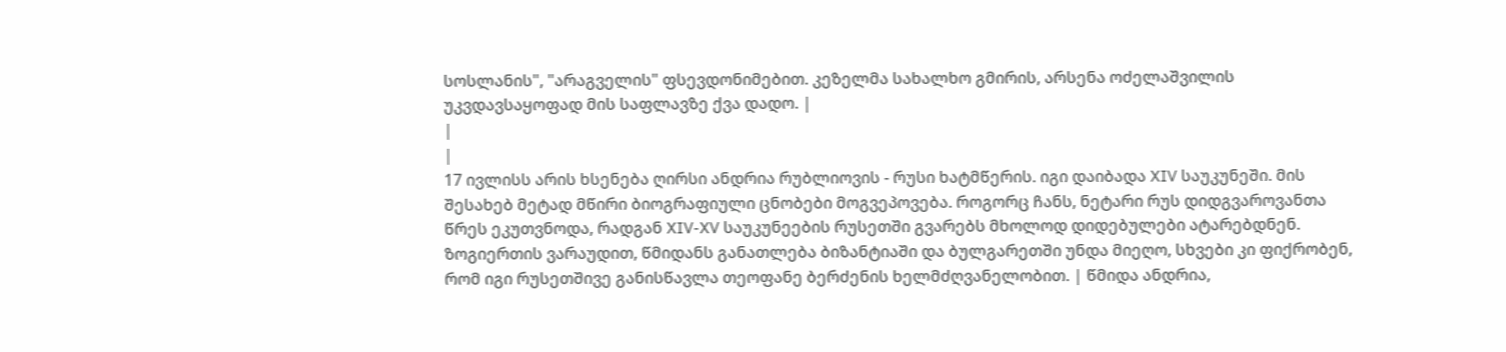სოსლანის", "არაგველის" ფსევდონიმებით. კეზელმა სახალხო გმირის, არსენა ოძელაშვილის უკვდავსაყოფად მის საფლავზე ქვა დადო. |
|
|
17 ივლისს არის ხსენება ღირსი ანდრია რუბლიოვის - რუსი ხატმწერის. იგი დაიბადა XIV საუკუნეში. მის შესახებ მეტად მწირი ბიოგრაფიული ცნობები მოგვეპოვება. როგორც ჩანს, ნეტარი რუს დიდგვაროვანთა წრეს ეკუთვნოდა, რადგან XIV-XV საუკუნეების რუსეთში გვარებს მხოლოდ დიდებულები ატარებდნენ. ზოგიერთის ვარაუდით, წმიდანს განათლება ბიზანტიაში და ბულგარეთში უნდა მიეღო, სხვები კი ფიქრობენ, რომ იგი რუსეთშივე განისწავლა თეოფანე ბერძენის ხელმძღვანელობით. | წმიდა ანდრია,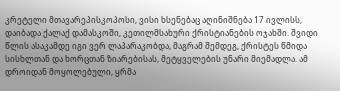კრეტელი მთავარეპისკოპოსი, ვისი ხსენებაც აღინიშნება 17 ივლისს, დაიბადა ქალაქ დამასკოში, კეთილმსახური ქრისტიანების ოჯახში. შვიდი წლის ასაკამდე იგი ვერ ლაპარაკობდა, მაგრამ შემდეგ, ქრისტეს წმიდა სისხლთან და ხორცთან ზიარებისას, მეტყველების უნარი მიემადლა. ამ დროიდან მოყოლებული, ყრმა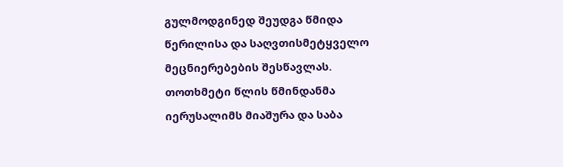გულმოდგინედ შეუდგა წმიდა წერილისა და საღვთისმეტყველო მეცნიერებების შესწავლას. თოთხმეტი წლის წმინდანმა იერუსალიმს მიაშურა და საბა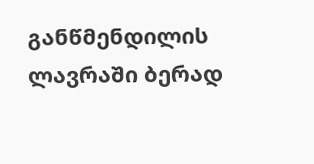განწმენდილის ლავრაში ბერად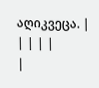აღიკვეცა. |
| | | |
|